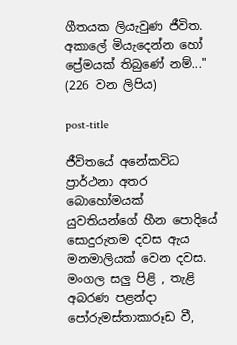ගීතයක ලියැවුණ ජීවිත. අකාලේ මියැදෙන්න හෝ ප්‍රේමයක් තිබුණේ නම්..." (226 වන ලිපිය)

post-title

ජීවිතයේ අනේකවිධ ප්‍රාර්ථනා අතර බොහෝමයක් යුවතියන්ගේ හීන පොදියේ සොදුරුතම දවස ඇය මනමාලියක් වෙන දවස. මංගල සලු පිළි , තැළි අබරණ පළන්දා පෝරුමස්තාකාරූඩ වී,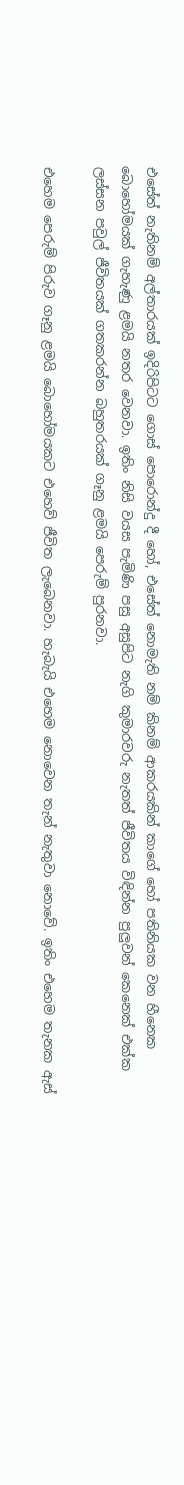එසේත් නැතිනම් අල්තාරයක් ඉදිරිපිටට ගොස් පොරොන්දු දී හෝ, එසේත් නොමැති නම් කිනම් ආකරයකින් කාගේ හෝ පතිනියක වන හීනෙක බොහෝමයක් ගැහැණු ළමයි නතර වෙනවා. ඉතිං නිසි වයස පැමිණි පසු අසුපිට නැගි කුමාරවරු නැතත් ජීවිතය විඳින්න පුලුවන් කෙනෙක් එක්ක ලස්සන පවුල් ජීවිතයක් ගතකරන්න බහුතරයක් ගෑනු ළමයි පෙරුම් පුරනවා.

එහෙම පෙරුම් පිරුව ගෑනු ළමයි බොහෝමයකට එහෙව් ජීවිත ලැබෙනවා. හැබැයි එහෙම නොවෙන තැන් නැතුවා නොවේ. ඉතිං එහෙම තැනක ඇස්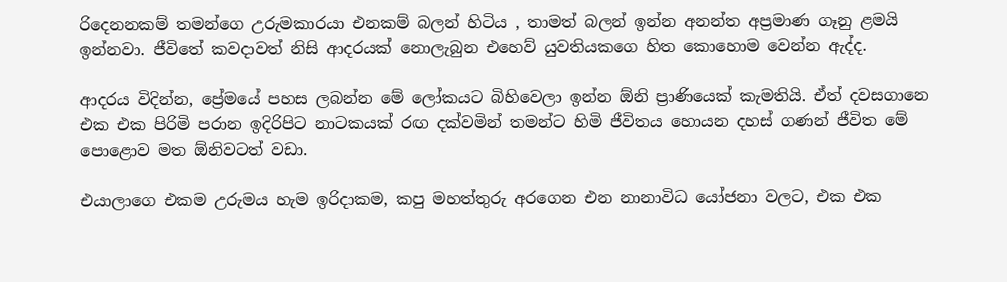රිදෙනනකම් තමන්ගෙ උරුමකාරයා එනකම් බලන් හිටිය , තාමත් බලන් ඉන්න අනන්ත අප්‍රමාණ ගෑනු ළමයි ඉන්නවා. ජීවිතේ කවදාවත් නිසි ආදරයක් නොලැබුන එහෙව් යුවතියකගෙ හිත කොහොම වෙන්න ඇද්ද.

ආදරය විදින්න, ප්‍රේමයේ පහස ලබන්න මේ ලෝකයට බිහිවෙලා ඉන්න ඕනි ප්‍රාණියෙක් කැමතියි. ඒත් දවසගානෙ එක එක පිරිමි පරාන ඉදිරිපිට නාටකයක් රඟ දක්වමින් තමන්ට හිමි ජීවිතය හොයන දහස් ගණන් ජීවිත මේ පොළොව මත ඕනිවටත් වඩා.

එයාලාගෙ එකම උරුමය හැම ඉරිදාකම, කපු මහත්තුරු අරගෙන එන නානාවිධ යෝජනා වලට, එක එක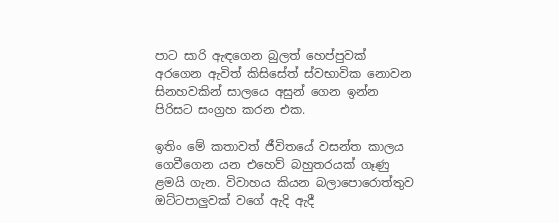පාට සාරි ඇඳගෙන බුලත් හෙප්පුවක් අරගෙන ඇවිත් කිසිසේත් ස්වභාවික නොවන සිනහවකින් සාලයෙ අසුන් ගෙන ඉන්න පිරිසට සංග්‍රහ කරන එක.

ඉතිං මේ කතාවත් ජීවිතයේ වසන්ත කාලය ගෙවීගෙන යන එහෙව් බහුතරයක් ගෑණු ළමයි ගැන. විවාහය කියන බලාපොරොත්තුව ඔට්ටපාලුවක් වගේ ඇදි ඇදී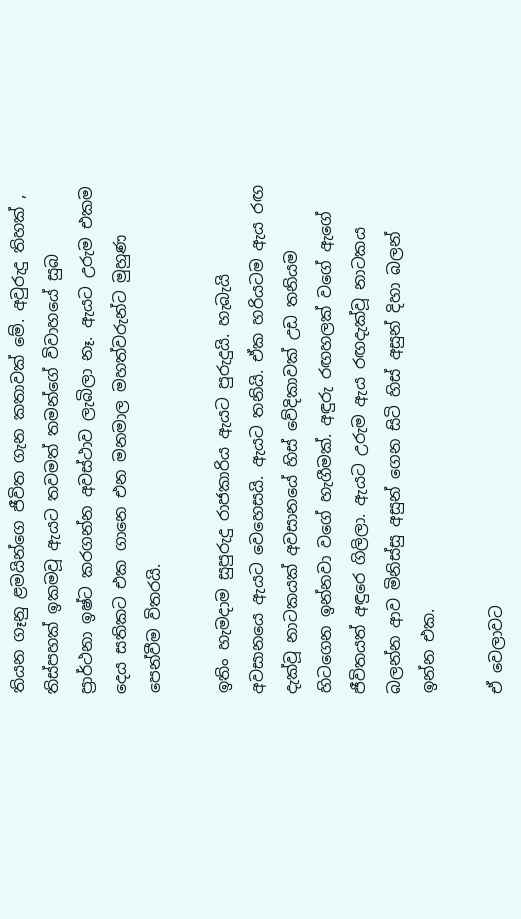තියන ගෑනු ළමයින්ගෙ ජීවිත ගැන කතාවක් මේ. අවුරුදු තිහක් , තිස්පහක් ඉකමවූ ඇයට තවමත් තමන්ගේ විවාහයේ සුබ ප්‍රාර්ථනා ඉෂ්ට කරගන්න අවස්ථාව ලැබිලා නෑ. ඇයට උරුම එකම දෙය සතිකට එක ගානෙ එන මනමාල මහත්වරුන්ට මුහුණ පෙන්වීම විතරයි.

ඉතිං හැමදාම සුපුරුදු රාජකාරිය ඇයට පුරුදුයි. හැබැයි අවසානයෙ ඇයට වෙහෙසයි. ඇයට තනියි. ඒක හරියටම ඇය රඟ දැක්වූ නාටකයක් අවසානයේ හිස් වේදිකාවක් උඩ තනියම හිටගෙන ඉන්නවා වගේ හැගීමක්. අඳුරු රඟහලක් වගේ ඇගේ ජීවිතයත් අඳුරෙ ගිලිලා. ඇයට උරුම ඇය රඟදැක්වූ නාටකය බලන්න ආව මිනිස්සු අසුන් ගෙන සිටි හිස් අසුන් දිහා බලන් ඉන්න එක.

ඒ වෙලාවට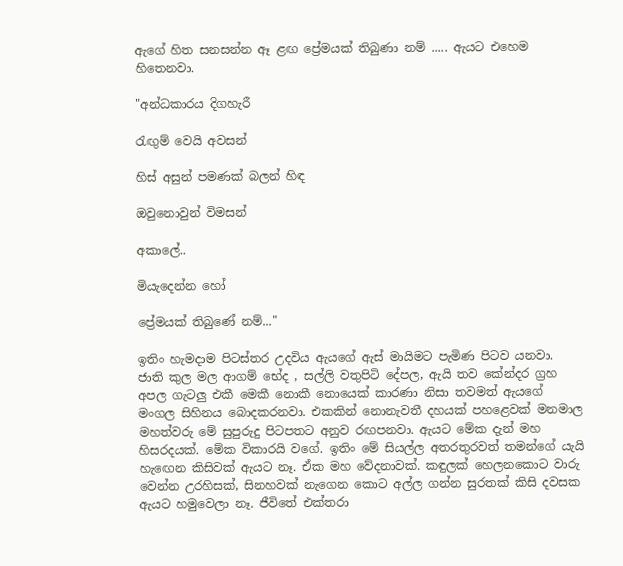ඇගේ හිත සනසන්න ඈ ළඟ ප්‍රේමයක් තිබුණා නම් ..... ඇයට එහෙම හිතෙනවා.

"අන්ධකාරය දිගහැරී

රැඟුම් වෙයි අවසන්

හිස් අසුන් පමණක් බලන් හිඳ

ඔවුනොවුන් විමසන්

අකාලේ..

මියැදෙන්න හෝ

ප්‍රේමයක් තිබුණේ නම්..."

ඉතිං හැමදාම පිටස්තර උදවිය ඇයගේ ඇස් මායිමට පැමිණ පිටව යනවා. ජාති කුල මල ආගම් භේද , සල්ලි වතුපිටි දේපල, ඇයි තව කේන්දර ග්‍රහ අපල ගැටලු එකී මෙකී නොකී නොයෙක් කාරණා නිසා තවමත් ඇයගේ මංගල සිහිනය බොදකරනවා. එකකින් නොනැවතී දහයක් පහළෙවක් මනමාල මහත්වරු මේ සුපුරුදු පිටපතට අනුව රඟපනවා. ඇයට මේක දැන් මහ හිසරදයක්. මේක විකාරයි වගේ. ඉතිං මේ සියල්ල අතරතුරවත් තමන්ගේ යැයි හැඟෙන කිසිවක් ඇයට නෑ. ඒක මහ වේදනාවක්. කඳුලක් හෙලනකොට වාරු වෙන්න උරහිසක්, සිනහවක් නැගෙන කොට අල්ල ගන්න සුරතක් කිසි දවසක ඇයට හමුවෙලා නෑ. ජීවිතේ එක්තරා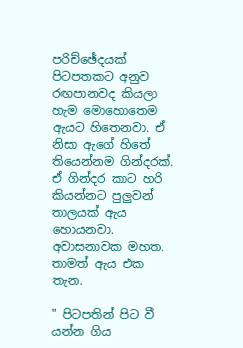පරිච්ඡේදයක් පිටපතකට අනුව රඟපානවද කියලා හැම මොහොතෙම ඇයට හිතෙනවා. ඒ නිසා ඇගේ හිතේ තියෙන්නම ගින්දරක්. ඒ ගින්දර කාට හරි කියන්නට පුලුවන් තාලයක් ඇය හොයනවා. අවාසනාවක මහත. තාමත් ඇය එක තැන.

" පිටපතින් පිට වී යන්න ගිය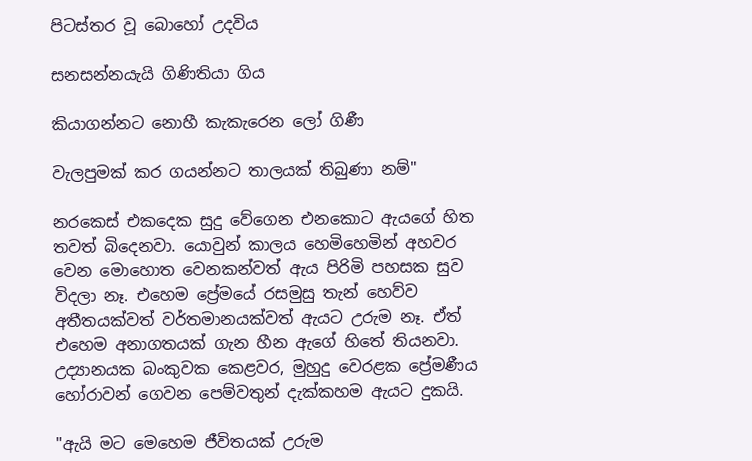පිටස්තර වූ බොහෝ උදවිය

සනසන්නයැයි ගිණිතියා ගිය

කියාගන්නට නොහී කැකැරෙන ලෝ ගිණී

වැලපුමක් කර ගයන්නට තාලයක් තිබුණා නම්"

නරකෙස් එකදෙක සුදු වේගෙන එනකොට ඇයගේ හිත තවත් බිදෙනවා. යොවුන් කාලය හෙමිහෙමින් අහවර වෙන මොහොත වෙනකන්වත් ඇය පිරිමි පහසක සුව විදලා නෑ. එහෙම ප්‍රේමයේ රසමුසු තැන් හෙව්ව අතීතයක්වත් වර්තමානයක්වත් ඇයට උරුම නෑ. ඒත් එහෙම අනාගතයක් ගැන හීන ඇගේ හිතේ තියනවා. උද්‍යානයක බංකුවක කෙළවර, මුහුදු වෙරළක ප්‍රේමණීය හෝරාවන් ගෙවන පෙම්වතුන් දැක්කහම ඇයට දුකයි.

"ඇයි මට මෙහෙම ජීවිතයක් උරුම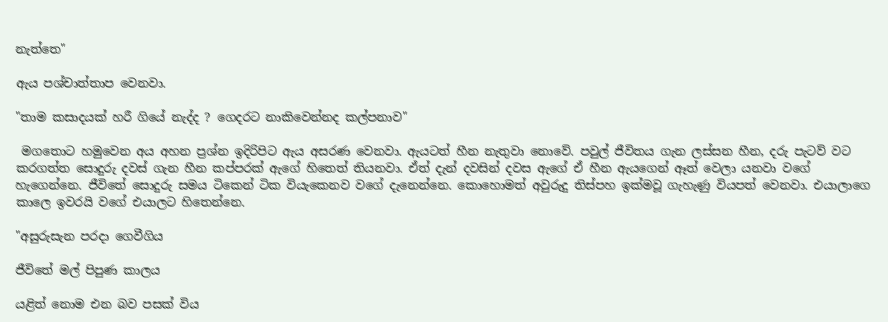නැත්තෙ"

ඇය පශ්චාත්තාප වෙනවා.

"තාම කසාදයක් හරී ගියේ නැද්ද ? ගෙදරට නාකිවෙන්නද කල්පනාව"

 මගතොට හමුවෙන අය අහන ප්‍රශ්න ඉදිරිපිට ඇය අසරණ වෙනවා. ඇයටත් හීන නැතුවා නොවේ. පවුල් ජීවිතය ගැන ලස්සන හීන, දරු පැටව් වට කරගත්ත සොදුරු දවස් ගැන හීන කප්පරක් ඇගේ හිතෙත් තියනවා. ඒත් දැන් දවසින් දවස ඇගේ ඒ හීන ඇයගෙන් ඈත් වෙලා යනවා වගේ හැගෙන්නෙ. ජීවිතේ සොදුරු සමය ටිකෙන් ටික වියැකෙනව වගේ දැනෙන්නෙ. කොහොමත් අවුරුදු තිස්පහ ඉක්මවූ ගැහැණු වියපත් වෙනවා. එයාලාගෙ කාලෙ ඉවරයි වගේ එයාලට හිතෙන්නෙ.

"අසුරුසැන පරදා ගෙවීගිය

ජීවිතේ මල් පිපුණ කාලය

යළිත් නොම එන බව පසක් විය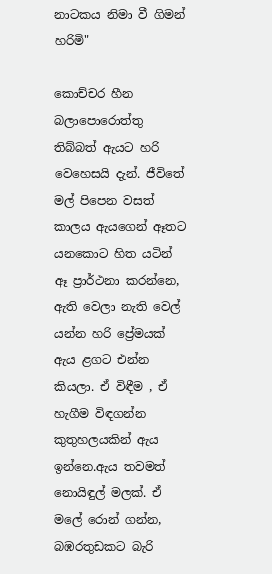නාටකය නිමා වී ගිමන් හරිමි"

කොච්චර හීන බලාපොරොත්තු තිබ්බත් ඇයට හරි වෙහෙසයි දැන්. ජීවිතේ මල් පිපෙන වසත් කාලය ඇයගෙන් ඈතට යනකොට හිත යටින් ඈ ප්‍රාර්ථනා කරන්නෙ, ඇති වෙලා නැති වෙල් යන්න හරි ප්‍රේමයක් ඇය ළගට එන්න කියලා. ඒ විඳීම , ඒ හැගීම විඳගන්න කුතුහලයකින් ඇය ඉන්නෙ.ඇය තවමත් නොයිඳුල් මලක්. ඒ මලේ රොන් ගන්න, බඹරතුඩකට බැරි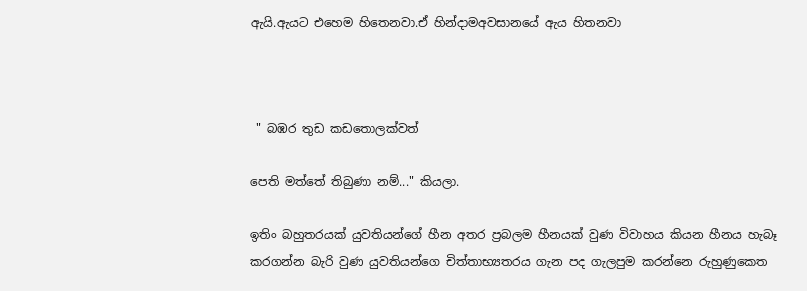ඇයි.ඇයට එහෙම හිතෙනවා.ඒ හින්දාමඅවසානයේ ඇය හිතනවා



 " බඹර තුඩ කඩතොලක්වත්

පෙති මත්තේ තිබුණා නම්..." කියලා.

ඉතිං බහුතරයක් යුවතියන්ගේ හීන අතර ප්‍රබලම හීනයක් වුණ විවාහය කියන හීනය හැබෑ කරගන්න බැරි වුණ යුවතියන්ගෙ චිත්තාභ්‍යතරය ගැන පද ගැලපුම කරන්නෙ රුහුණුකෙත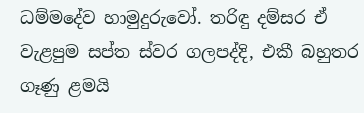ධම්මදේව හාමුදුරුවෝ. තරිඳු දම්සර ඒ වැළපුම සප්ත ස්වර ගලපද්දි, එකී බහුතර ගෑණු ළමයි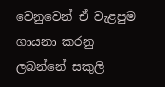වෙනුවෙන් ඒ වැළපුම ගායනා කරනු ලබන්නේ සකුලි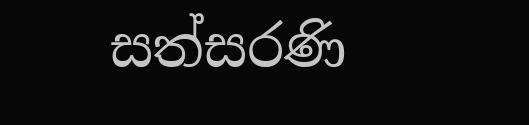සත්සරණි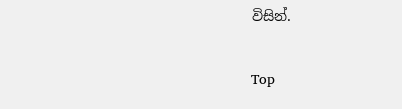විසින්.

Top